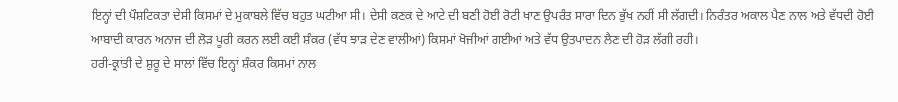ਇਨ੍ਹਾਂ ਦੀ ਪੌਸ਼ਟਿਕਤਾ ਦੇਸੀ ਕਿਸਮਾਂ ਦੇ ਮੁਕਾਬਲੇ ਵਿੱਚ ਬਹੁਤ ਘਟੀਆ ਸੀ। ਦੇਸੀ ਕਣਕ ਦੇ ਆਟੇ ਦੀ ਬਣੀ ਹੋਈ ਰੋਟੀ ਖਾਣ ਉਪਰੰਤ ਸਾਰਾ ਦਿਨ ਭੁੱਖ ਨਹੀਂ ਸੀ ਲੱਗਦੀ। ਨਿਰੰਤਰ ਅਕਾਲ ਪੈਣ ਨਾਲ ਅਤੇ ਵੱਧਦੀ ਹੋਈ ਆਬਾਦੀ ਕਾਰਨ ਅਨਾਜ ਦੀ ਲੋੜ ਪੂਰੀ ਕਰਨ ਲਈ ਕਈ ਸ਼ੰਕਰ (ਵੱਧ ਝਾੜ ਦੇਣ ਵਾਲੀਆਂ) ਕਿਸਮਾਂ ਖੋਜੀਆਂ ਗਈਆਂ ਅਤੇ ਵੱਧ ਉਤਪਾਦਨ ਲੈਣ ਦੀ ਹੋੜ ਲੱਗੀ ਰਹੀ।
ਹਰੀ-ਕ੍ਰਾਂਤੀ ਦੇ ਸ਼ੁਰੂ ਦੇ ਸਾਲਾਂ ਵਿੱਚ ਇਨ੍ਹਾਂ ਸ਼ੰਕਰ ਕਿਸਮਾਂ ਨਾਲ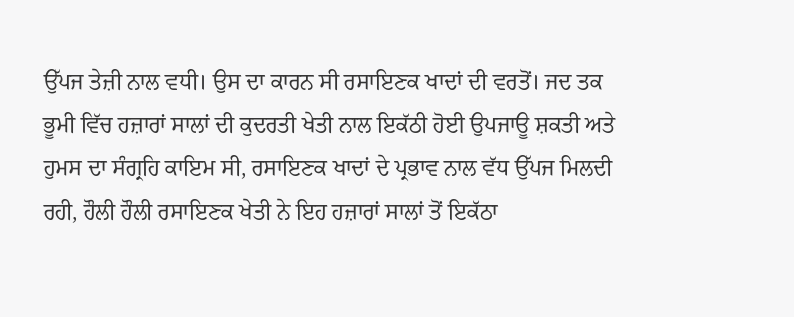ਉੱਪਜ ਤੇਜ਼ੀ ਨਾਲ ਵਧੀ। ਉਸ ਦਾ ਕਾਰਨ ਸੀ ਰਸਾਇਣਕ ਖਾਦਾਂ ਦੀ ਵਰਤੋਂ। ਜਦ ਤਕ ਭੂਮੀ ਵਿੱਚ ਹਜ਼ਾਰਾਂ ਸਾਲਾਂ ਦੀ ਕੁਦਰਤੀ ਖੇਤੀ ਨਾਲ ਇਕੱਠੀ ਹੋਈ ਉਪਜਾਊ ਸ਼ਕਤੀ ਅਤੇ ਹੁਮਸ ਦਾ ਸੰਗ੍ਰਹਿ ਕਾਇਮ ਸੀ, ਰਸਾਇਣਕ ਖਾਦਾਂ ਦੇ ਪ੍ਰਭਾਵ ਨਾਲ ਵੱਧ ਉੱਪਜ ਮਿਲਦੀ ਰਹੀ, ਹੌਲੀ ਹੌਲੀ ਰਸਾਇਣਕ ਖੇਤੀ ਨੇ ਇਹ ਹਜ਼ਾਰਾਂ ਸਾਲਾਂ ਤੋਂ ਇਕੱਠਾ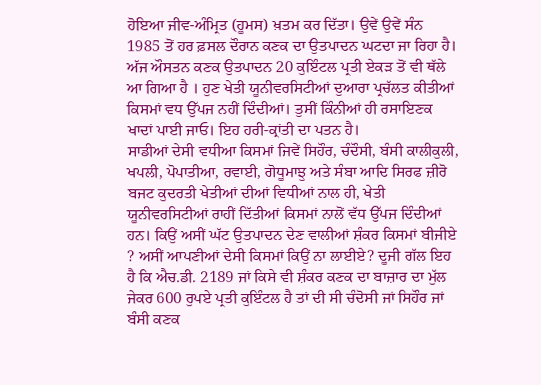ਹੋਇਆ ਜੀਵ-ਅੰਮ੍ਰਿਤ (ਹੂਮਸ) ਖ਼ਤਮ ਕਰ ਦਿੱਤਾ। ਉਵੇਂ ਉਵੇਂ ਸੰਨ 1985 ਤੋਂ ਹਰ ਫ਼ਸਲ ਦੌਰਾਨ ਕਣਕ ਦਾ ਉਤਪਾਦਨ ਘਟਦਾ ਜਾ ਰਿਹਾ ਹੈ। ਅੱਜ ਔਸਤਨ ਕਣਕ ਉਤਪਾਦਨ 20 ਕੁਇੰਟਲ ਪ੍ਰਤੀ ਏਕੜ ਤੋਂ ਵੀ ਥੱਲੇ ਆ ਗਿਆ ਹੈ । ਹੁਣ ਖੇਤੀ ਯੂਨੀਵਰਸਿਟੀਆਂ ਦੁਆਰਾ ਪ੍ਰਚੱਲਤ ਕੀਤੀਆਂ ਕਿਸਮਾਂ ਵਧ ਉੱਪਜ ਨਹੀਂ ਦਿੰਦੀਆਂ। ਤੁਸੀਂ ਕਿੰਨੀਆਂ ਹੀ ਰਸਾਇਣਕ ਖਾਦਾਂ ਪਾਈ ਜਾਓ। ਇਹ ਹਰੀ-ਕ੍ਰਾਂਤੀ ਦਾ ਪਤਨ ਹੈ।
ਸਾਡੀਆਂ ਦੇਸੀ ਵਧੀਆ ਕਿਸਮਾਂ ਜਿਵੇਂ ਸਿਹੌਰ, ਚੰਦੌਸੀ, ਬੰਸੀ ਕਾਲੀਕੁਲੀ, ਖਪਲੀ, ਪੋਪਾਤੀਆ, ਰਵਾਈ, ਗੋਧੂਮਾਝੁ ਅਤੇ ਸੰਬਾ ਆਦਿ ਸਿਰਫ ਜ਼ੀਰੋ ਬਜਟ ਕੁਦਰਤੀ ਖੇਤੀਆਂ ਦੀਆਂ ਵਿਧੀਆਂ ਨਾਲ ਹੀ, ਖੇਤੀ ਯੂਨੀਵਰਸਿਟੀਆਂ ਰਾਹੀਂ ਦਿੱਤੀਆਂ ਕਿਸਮਾਂ ਨਾਲੋਂ ਵੱਧ ਉੱਪਜ ਦਿੰਦੀਆਂ ਹਨ। ਕਿਉਂ ਅਸੀਂ ਘੱਟ ਉਤਪਾਦਨ ਦੇਣ ਵਾਲੀਆਂ ਸ਼ੰਕਰ ਕਿਸਮਾਂ ਬੀਜੀਏ ? ਅਸੀਂ ਆਪਣੀਆਂ ਦੇਸੀ ਕਿਸਮਾਂ ਕਿਉਂ ਨਾ ਲਾਈਏ? ਦੂਜੀ ਗੱਲ ਇਹ ਹੈ ਕਿ ਐਚ.ਡੀ. 2189 ਜਾਂ ਕਿਸੇ ਵੀ ਸ਼ੰਕਰ ਕਣਕ ਦਾ ਬਾਜ਼ਾਰ ਦਾ ਮੁੱਲ ਜੇਕਰ 600 ਰੁਪਏ ਪ੍ਰਤੀ ਕੁਇੰਟਲ ਹੈ ਤਾਂ ਦੀ ਸੀ ਚੰਦੋਸੀ ਜਾਂ ਸਿਹੌਰ ਜਾਂ ਬੰਸੀ ਕਣਕ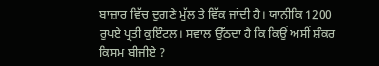ਬਾਜ਼ਾਰ ਵਿੱਚ ਦੁਗਣੇ ਮੁੱਲ ਤੇ ਵਿੱਕ ਜਾਂਦੀ ਹੈ। ਯਾਨੀਕਿ 1200 ਰੁਪਏ ਪ੍ਰਤੀ ਕੁਇੰਟਲ। ਸਵਾਲ ਉੱਠਦਾ ਹੈ ਕਿ ਕਿਉਂ ਅਸੀਂ ਸ਼ੰਕਰ ਕਿਸਮ ਬੀਜੀਏ ?